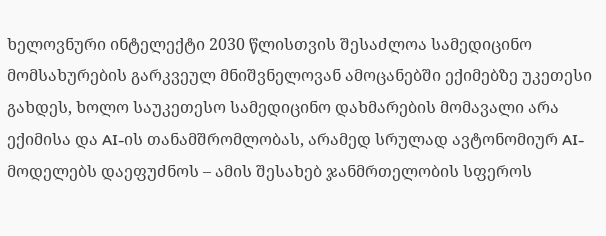ხელოვნური ინტელექტი 2030 წლისთვის შესაძლოა სამედიცინო მომსახურების გარკვეულ მნიშვნელოვან ამოცანებში ექიმებზე უკეთესი გახდეს, ხოლო საუკეთესო სამედიცინო დახმარების მომავალი არა ექიმისა და AI-ის თანამშრომლობას, არამედ სრულად ავტონომიურ AI-მოდელებს დაეფუძნოს – ამის შესახებ ჯანმრთელობის სფეროს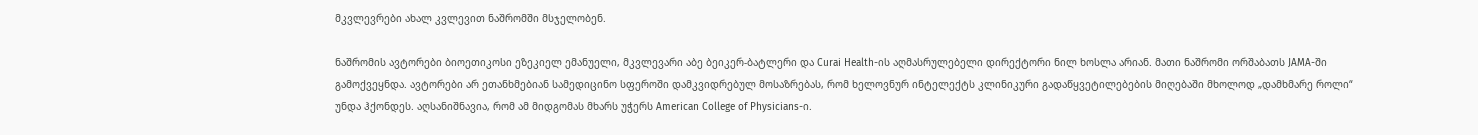მკვლევრები ახალ კვლევით ნაშრომში მსჯელობენ.

ნაშრომის ავტორები ბიოეთიკოსი ეზეკიელ ემანუელი, მკვლევარი აბე ბეიკერ-ბატლერი და Curai Health-ის აღმასრულებელი დირექტორი ნილ ხოსლა არიან. მათი ნაშრომი ორშაბათს JAMA-ში გამოქვეყნდა. ავტორები არ ეთანხმებიან სამედიცინო სფეროში დამკვიდრებულ მოსაზრებას, რომ ხელოვნურ ინტელექტს კლინიკური გადაწყვეტილებების მიღებაში მხოლოდ „დამხმარე როლი“ უნდა ჰქონდეს. აღსანიშნავია, რომ ამ მიდგომას მხარს უჭერს American College of Physicians-ი.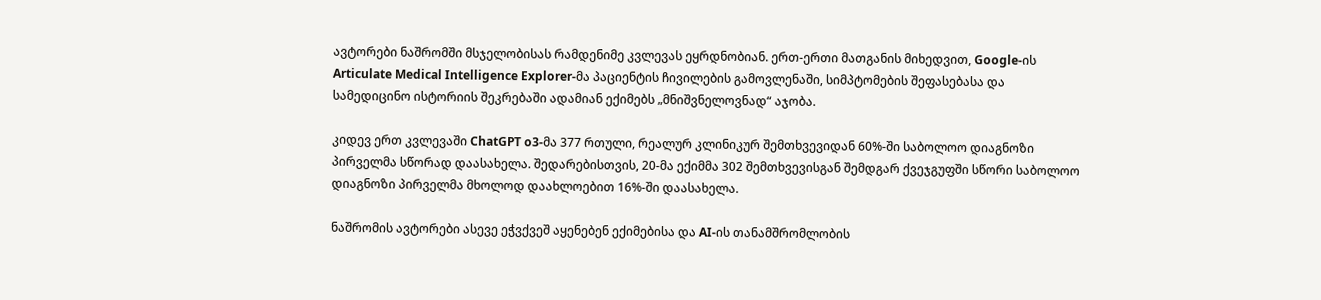ავტორები ნაშრომში მსჯელობისას რამდენიმე კვლევას ეყრდნობიან. ერთ-ერთი მათგანის მიხედვით, Google-ის Articulate Medical Intelligence Explorer-მა პაციენტის ჩივილების გამოვლენაში, სიმპტომების შეფასებასა და სამედიცინო ისტორიის შეკრებაში ადამიან ექიმებს „მნიშვნელოვნად“ აჯობა.

კიდევ ერთ კვლევაში ChatGPT o3-მა 377 რთული, რეალურ კლინიკურ შემთხვევიდან 60%-ში საბოლოო დიაგნოზი პირველმა სწორად დაასახელა. შედარებისთვის, 20-მა ექიმმა 302 შემთხვევისგან შემდგარ ქვეჯგუფში სწორი საბოლოო დიაგნოზი პირველმა მხოლოდ დაახლოებით 16%-ში დაასახელა.

ნაშრომის ავტორები ასევე ეჭვქვეშ აყენებენ ექიმებისა და AI-ის თანამშრომლობის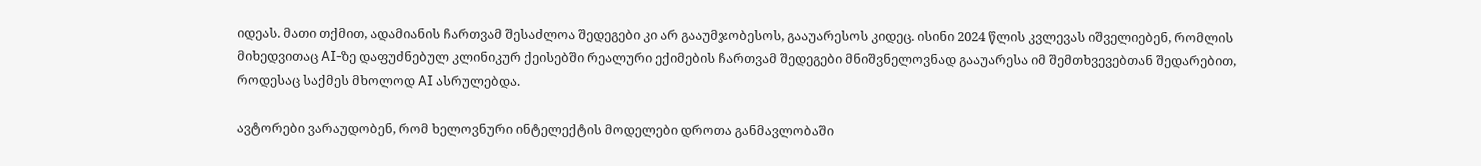იდეას. მათი თქმით, ადამიანის ჩართვამ შესაძლოა შედეგები კი არ გააუმჯობესოს, გააუარესოს კიდეც. ისინი 2024 წლის კვლევას იშველიებენ, რომლის მიხედვითაც AI-ზე დაფუძნებულ კლინიკურ ქეისებში რეალური ექიმების ჩართვამ შედეგები მნიშვნელოვნად გააუარესა იმ შემთხვევებთან შედარებით, როდესაც საქმეს მხოლოდ AI ასრულებდა.

ავტორები ვარაუდობენ, რომ ხელოვნური ინტელექტის მოდელები დროთა განმავლობაში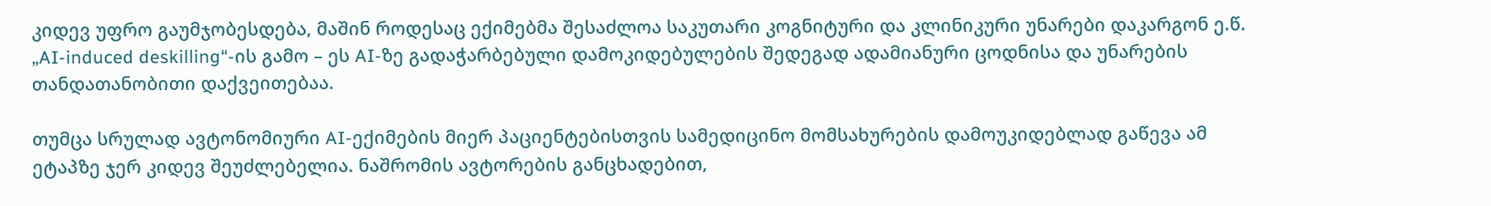კიდევ უფრო გაუმჯობესდება, მაშინ როდესაც ექიმებმა შესაძლოა საკუთარი კოგნიტური და კლინიკური უნარები დაკარგონ ე.წ. „AI-induced deskilling“-ის გამო – ეს AI-ზე გადაჭარბებული დამოკიდებულების შედეგად ადამიანური ცოდნისა და უნარების თანდათანობითი დაქვეითებაა.

თუმცა სრულად ავტონომიური AI-ექიმების მიერ პაციენტებისთვის სამედიცინო მომსახურების დამოუკიდებლად გაწევა ამ ეტაპზე ჯერ კიდევ შეუძლებელია. ნაშრომის ავტორების განცხადებით,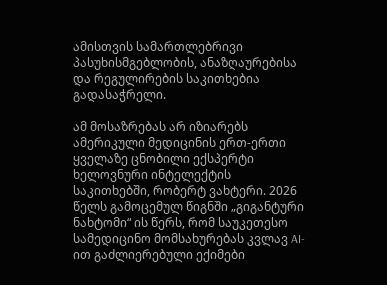ამისთვის სამართლებრივი პასუხისმგებლობის, ანაზღაურებისა და რეგულირების საკითხებია გადასაჭრელი.

ამ მოსაზრებას არ იზიარებს ამერიკული მედიცინის ერთ-ერთი ყველაზე ცნობილი ექსპერტი ხელოვნური ინტელექტის საკითხებში, რობერტ ვახტერი. 2026 წელს გამოცემულ წიგნში „გიგანტური ნახტომი“ ის წერს, რომ საუკეთესო სამედიცინო მომსახურებას კვლავ AI-ით გაძლიერებული ექიმები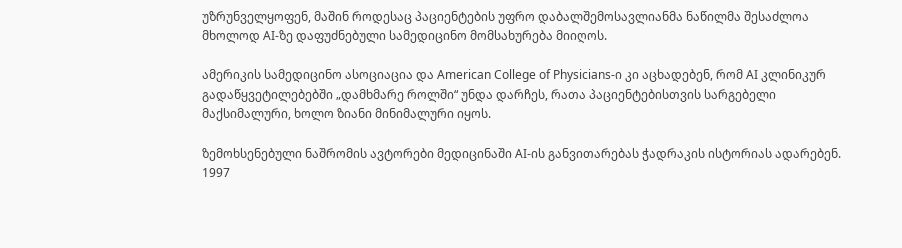უზრუნველყოფენ, მაშინ როდესაც პაციენტების უფრო დაბალშემოსავლიანმა ნაწილმა შესაძლოა მხოლოდ AI-ზე დაფუძნებული სამედიცინო მომსახურება მიიღოს.

ამერიკის სამედიცინო ასოციაცია და American College of Physicians-ი კი აცხადებენ, რომ AI კლინიკურ გადაწყვეტილებებში „დამხმარე როლში“ უნდა დარჩეს, რათა პაციენტებისთვის სარგებელი მაქსიმალური, ხოლო ზიანი მინიმალური იყოს.

ზემოხსენებული ნაშრომის ავტორები მედიცინაში AI-ის განვითარებას ჭადრაკის ისტორიას ადარებენ. 1997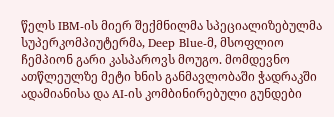წელს IBM-ის მიერ შექმნილმა სპეციალიზებულმა სუპერკომპიუტერმა, Deep Blue-მ, მსოფლიო ჩემპიონ გარი კასპაროვს მოუგო. მომდევნო ათწლეულზე მეტი ხნის განმავლობაში ჭადრაკში ადამიანისა და AI-ის კომბინირებული გუნდები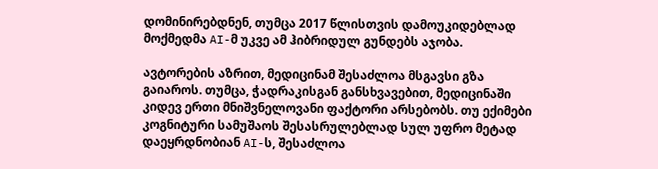დომინირებდნენ, თუმცა 2017 წლისთვის დამოუკიდებლად მოქმედმა AI-მ უკვე ამ ჰიბრიდულ გუნდებს აჯობა.

ავტორების აზრით, მედიცინამ შესაძლოა მსგავსი გზა გაიაროს. თუმცა, ჭადრაკისგან განსხვავებით, მედიცინაში კიდევ ერთი მნიშვნელოვანი ფაქტორი არსებობს. თუ ექიმები კოგნიტური სამუშაოს შესასრულებლად სულ უფრო მეტად დაეყრდნობიან AI-ს, შესაძლოა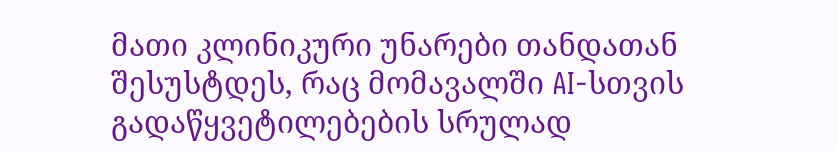მათი კლინიკური უნარები თანდათან შესუსტდეს, რაც მომავალში AI-სთვის გადაწყვეტილებების სრულად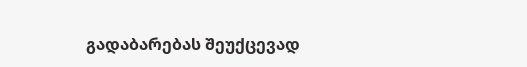გადაბარებას შეუქცევად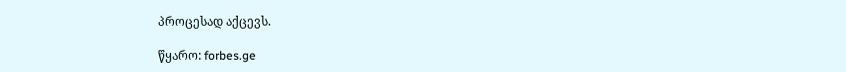პროცესად აქცევს.

წყარო: forbes.ge